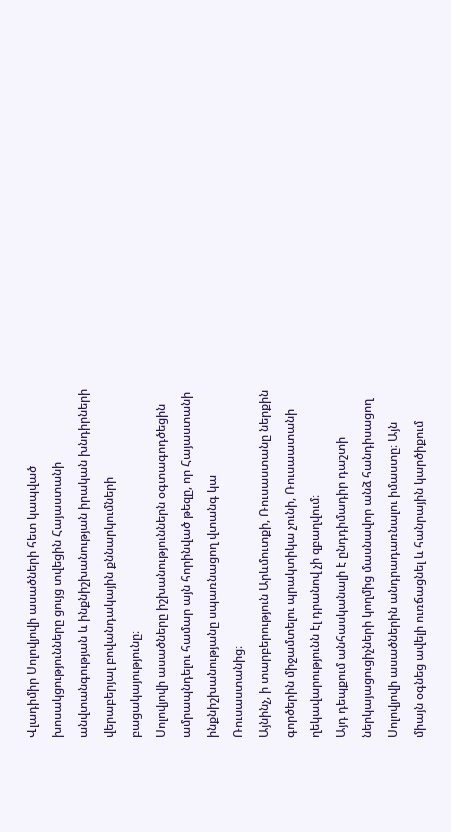Վլադիմիր Սոլովյովի ասածների հետ կապված խոսակցությունները ցույց տվեցին Հայաստանի անվտանգության և ինքնիշխանության իրական խնդիրների վերաբերյալ բովանդակային քննարկումների բացակայությունը։
Սոլովյովի ասածները իշխանություններն օգտագոդծեցին ամրապնդելու համար այն հորինված թեզը, որ Հայաստանի ինքնիշխանությանը սպառնացող վտանգ կա Ռուսաստանից։
Այնինչ, ի տարբերություն Արևմուտքի, Ռուսաստանը ներքին գործերին միջամտելու պրակտիկա չունի, Ռուսաատանի ղեկավարությունն էլ դրանով չի զբաղվում։
Այդ դեպքում անհասկանալի է ընդդիմադիր դաշտի ներկայացուցիչների կողմից մասնավոր անձ հանդիսացող Սոլովյովի ասածներին անդրադառնալու իմաստը։ Այն միայն օգնեց ավելի ուռճացնել և հանրային կարծիքում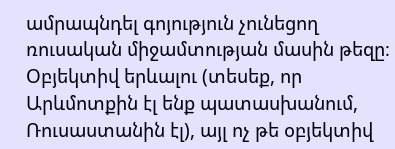ամրապնդել գոյություն չունեցող ռուսական միջամտության մասին թեզը։
Օբյեկտիվ երևալու (տեսեք, որ Արևմոտքին էլ ենք պատասխանում, Ռուսաստանին էլ), այլ ոչ թե օբյեկտիվ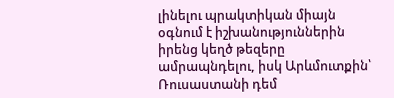լինելու պրակտիկան միայն օգնում է իշխանություններին իրենց կեղծ թեզերը ամրապնդելու, իսկ Արևմուտքին՝ Ռուսաստանի դեմ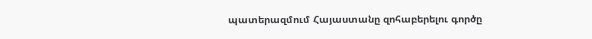պատերազմում Հայաստանը զոհաբերելու գործը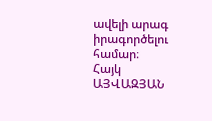ավելի արագ իրագործելու համար։
Հայկ ԱՅՎԱԶՅԱՆ